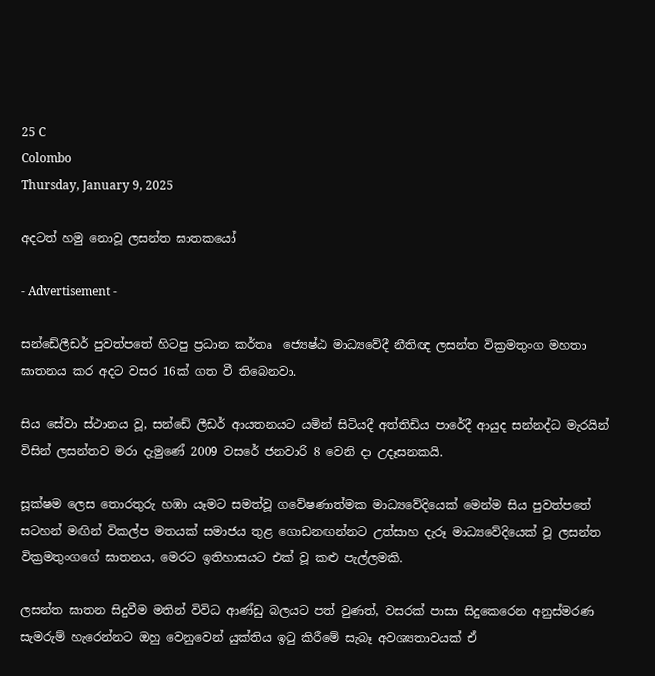25 C
Colombo
Thursday, January 9, 2025

අදටත් හමු නොවූ ලසන්ත ඝාතකයෝ

- Advertisement -

සන්ඩේලීඩර් පුවත්පතේ හිටපු ප්‍රධාන කර්තෘ  ජ්‍යෙෂ්ඨ මාධ්‍යවේදී නීතිඥ ලසන්ත වික්‍රමතුංග මහතා  ඝාතනය කර අදට වසර 16ක් ගත වී තිබෙනවා.

සිය සේවා ස්ථානය වූ, සන්ඩේ ලීඩර් ආයතනයට යමින් සිටියදී අත්තිඩිය පාරේදී ආයුද සන්නද්ධ මැරයින් විසින් ලසන්තව මරා දැමුණේ 2009 වසරේ ජනවාරි 8 වෙනි දා උදෑසනකයි.

සූක්ෂම ලෙස තොරතුරු හඹා යෑමට සමත්වූ ගවේෂණාත්මක මාධ්‍යවේදියෙක් මෙන්ම සිය පුවත්පතේ සටහන් මඟින් විකල්ප මතයක් සමාජය තුළ ගොඩනඟන්නට උත්සාහ දැරූ මාධ්‍යවේදියෙක් වූ ලසන්ත වික්‍රමතුංගගේ ඝාතනය, මෙරට ඉතිහාසයට එක් වූ කළු පැල්ලමකි.

ලසන්ත ඝාතන සිදුවීම මතින් විවිධ ආණ්ඩු බලයට පත් වුණත්, වසරක් පාසා සිදුකෙරෙන අනුස්මරණ  සැමරුම් හැරෙන්නට ඔහු වෙනුවෙන් යුක්තිය ඉටු කිරීමේ සැබෑ අවශ්‍යතාවයක් ඒ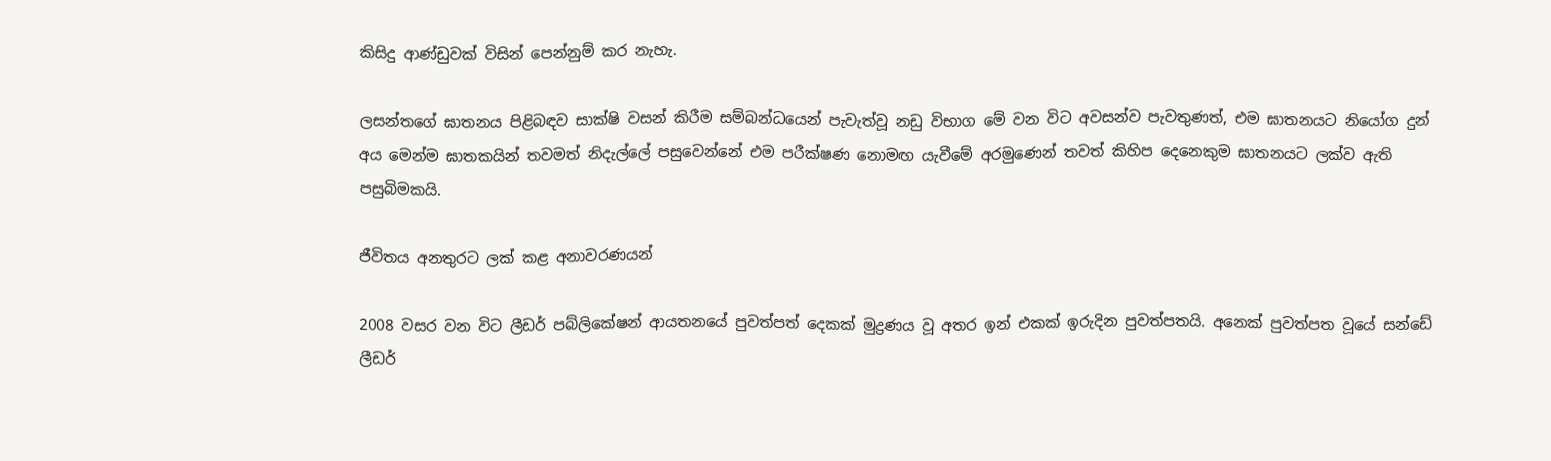කිසිදු ආණ්ඩුවක් විසින් පෙන්නුම් කර නැහැ.

ලසන්තගේ ඝාතනය පිළිබඳව සාක්ෂි වසන් කිරීම සම්බන්ධයෙන් පැවැත්වූ නඩු විභාග මේ වන විට අවසන්ව පැවතුණත්, එම ඝාතනයට නියෝග දුන් අය මෙන්ම ඝාතකයින් තවමත් නිදැල්ලේ පසුවෙන්නේ එම පරීක්ෂණ නොමඟ යැවීමේ අරමුණෙන් තවත් කිහිප දෙනෙකුම ඝාතනයට ලක්ව ඇති පසුබිමකයි.

ජීවිතය අනතුරට ලක් කළ අනාවරණයන්

2008 වසර වන විට ලීඩර් පබ්ලිකේෂන් ආයතනයේ පුවත්පත් දෙකක් මුද්‍රණය වූ අතර ඉන් එකක් ඉරුදින පුවත්පතයි. අනෙක් පුවත්පත වූයේ සන්ඩේ ලීඩර්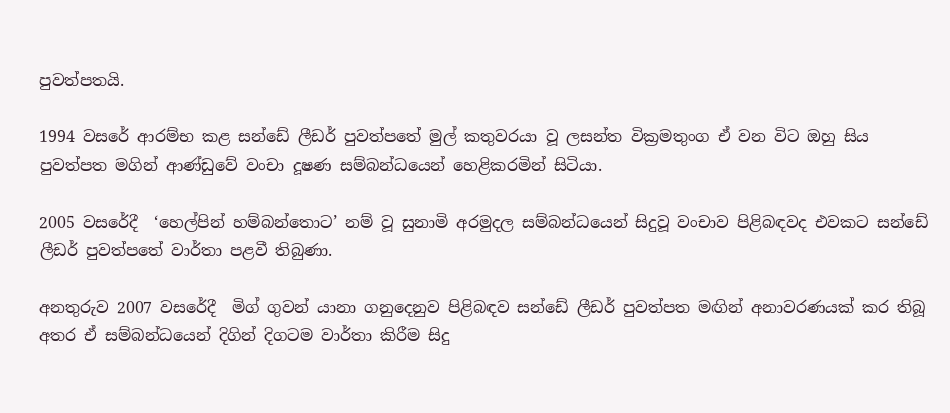පුවත්පතයි.

1994 වසරේ ආරම්භ කළ සන්ඩේ ලීඩර් පුවත්පතේ මුල් කතුවරයා වූ ලසන්ත වික්‍රමතුංග ඒ වන විට ඔහු සිය පුවත්පත මගින් ආණ්ඩුවේ වංචා දූෂණ සම්බන්ධයෙන් හෙළිකරමින් සිටියා.

2005 වසරේදී  ‘හෙල්පින් හම්බන්තොට’ නම් වූ සුනාමි අරමුදල සම්බන්ධයෙන් සිදුවූ වංචාව පිළිබඳවද එවකට සන්ඩේ ලීඩර් පුවත්පතේ වාර්තා පළවී තිබුණා.

අනතුරුව 2007 වසරේදී  මිග් ගුවන් යානා ගනුදෙනුව පිළිබඳව සන්ඩේ ලීඩර් පුවත්පත මඟින් අනාවරණයක් කර තිබූ අතර ඒ සම්බන්ධයෙන් දිගින් දිගටම වාර්තා කිරීම සිදු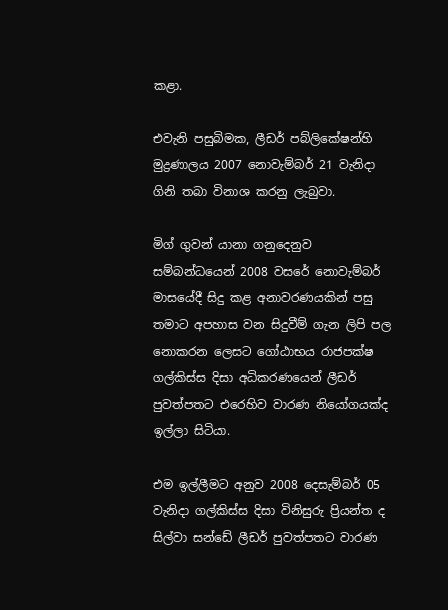කළා.

එවැනි පසුබිමක, ලීඩර් පබ්ලිකේෂන්හි මුද්‍රණාලය 2007 නොවැම්බර් 21 වැනිදා  ගිනි තබා විනාශ කරනු ලැබුවා.

මිග් ගුවන් යානා ගනුදෙනුව සම්බන්ධයෙන් 2008 වසරේ නොවැම්බර් මාසයේදී සිදු කළ අනාවරණයකින් පසු තමාට අපහාස වන සිදුවීම් ගැන ලිපි පල නොකරන ලෙසට ගෝඨාභය රාජපක්ෂ ගල්කිස්ස දිසා අධිකරණයෙන් ලීඩර් පුවත්පතට එරෙහිව වාරණ නියෝගයක්ද ඉල්ලා සිටියා.

එම ඉල්ලීමට අනුව 2008 දෙසැම්බර් 05 වැනිදා ගල්කිස්ස දිසා විනිසුරු ප්‍රියන්ත ද සිල්වා සන්ඩේ ලීඩර් පුවත්පතට වාරණ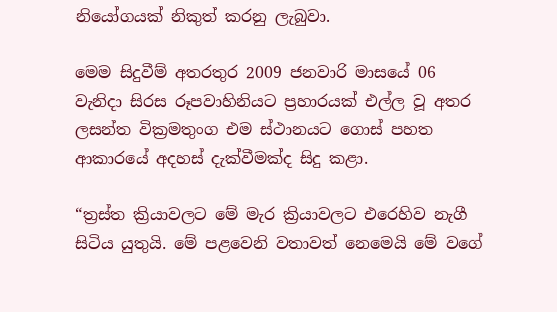නියෝගයක් නිකුත් කරනු ලැබුවා.

මෙම සිදුවීම් අතරතුර 2009 ජනවාරි මාසයේ 06 වැනිදා සිරස රූපවාහිනියට ප්‍රහාරයක් එල්ල වූ අතර ලසන්ත වික්‍රමතුංග එම ස්ථානයට ගොස් පහත ආකාරයේ අදහස් දැක්වීමක්ද සිදු කළා.

“ත්‍රස්ත ක්‍රියාවලට මේ මැර ක්‍රියාවලට එරෙහිව නැගී සිටිය යුතුයි. මේ පළවෙනි වතාවත් නෙමෙයි මේ වගේ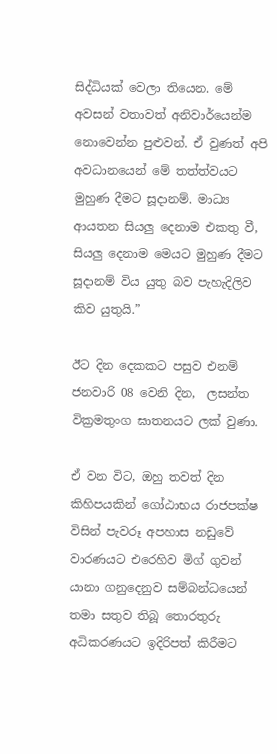සිද්ධියක් වෙලා තියෙන. මේ අවසන් වතාවත් අනිවාර්යෙන්ම නොවෙන්න පුළුවන්. ඒ වුණත් අපි අවධානයෙන් මේ තත්ත්වයට මුහුණ දීමට සූදානම්. මාධ්‍ය ආයතන සියලු දෙනාම එකතු වී, සියලු දෙනාම මෙයට මුහුණ දීමට සූදානම් විය යුතු බව පැහැදිලිව කිව යුතුයි.”

ඊට දින දෙකකට පසුව එනම් ජනවාරි 08 වෙනි දින,  ලසන්ත වික්‍රමතුංග ඝාතනයට ලක් වුණා.

ඒ වන විට, ඔහු තවත් දින කිහිපයකින් ගෝඨාභය රාජපක්ෂ විසින් පැවරූ අපහාස නඩුවේ වාරණයට එරෙහිව මිග් ගුවන් යානා ගනුදෙනුව සම්බන්ධයෙන් තමා සතුව තිබූ තොරතුරු අධිකරණයට ඉදිරිපත් කිරීමට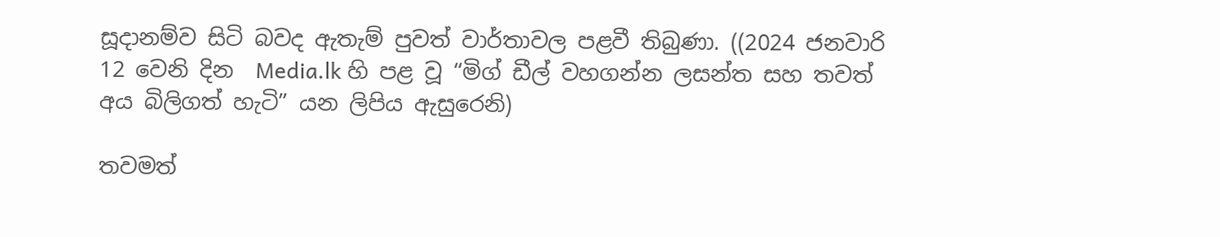සූදානම්ව සිටි බවද ඇතැම් පුවත් වාර්තාවල පළවී තිබුණා. ((2024 ජනවාරි 12 වෙනි දින  Media.lk හි පළ වූ “මිග් ඩීල් වහගන්න ලසන්ත සහ තවත් අය බිලිගත් හැටි” යන ලිපිය ඇසුරෙනි)

තවමත්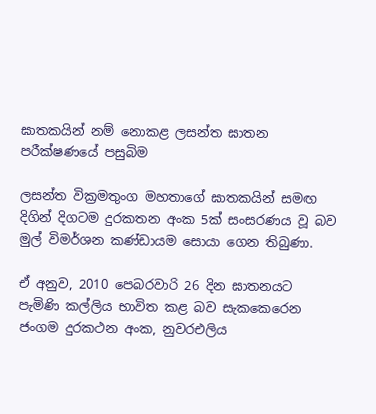ඝාතකයින් නම් නොකළ ලසන්ත ඝාතන පරීක්ෂණයේ පසුබිම

ලසන්ත වික්‍රමතුංග මහතාගේ ඝාතකයින් සමඟ දිගින් දිගටම දුරකතන අංක 5ක් සංසරණය වූ බව මුල් විමර්ශන කණ්ඩායම සොයා ගෙන තිබුණා.

ඒ අනුව, 2010 පෙබරවාරි 26 දින ඝාතනයට පැමිණි කල්ලිය භාවිත කළ බව සැකකෙරෙන ජංගම දුරකථන අංක, නුවරඑලිය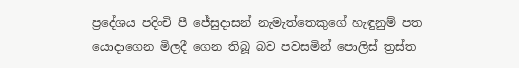ප්‍රදේශය පදිංචි පී ජේසුදාසන් නැමැත්තෙකුගේ හැඳුනුම් පත යොදාගෙන මිලදී ගෙන තිබූ බව පවසමින් පොලිස් ත්‍රස්ත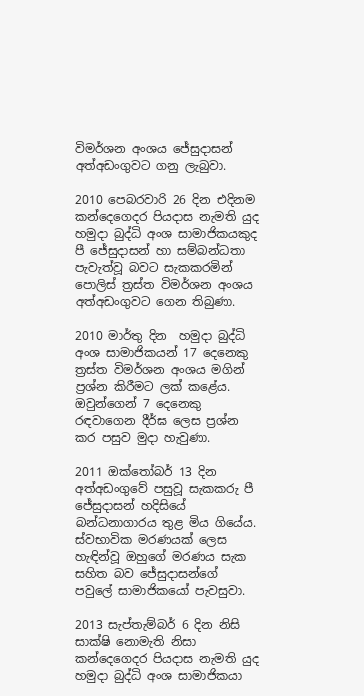විමර්ශන අංශය ජේසුදාසන් අත්අඩංගුවට ගනු ලැබුවා.

2010 පෙබරවාරි 26 දින එදිනම කන්දෙගෙදර පියදාස නැමති යුද හමුදා බුද්ධි අංශ සාමාජිකයකුද පී ජේසුදාසන් හා සම්බන්ධතා පැවැත්වූ බවට සැකකරමින් පොලිස් ත්‍රස්ත විමර්ශන අංශය අත්අඩංගුවට ගෙන තිබුණා.

2010 මාර්තු දින  හමුදා බුද්ධි අංශ සාමාජිකයන් 17 දෙනෙකු ත්‍රස්ත විමර්ශන අංශය මගින් ප්‍රශ්න කිරීමට ලක් කළේය. ඔවුන්ගෙන් 7 දෙනෙකු රඳවාගෙන දීර්ඝ ලෙස ප්‍රශ්න කර පසුව මුදා හැවුණා.

2011 ඔක්තෝබර් 13 දින අත්අඩංගුවේ පසුවූ සැකකරු පී ජේසුදාසන් හදිසියේ බන්ධනාගාරය තුළ මිය ගියේය. ස්වභාවික මරණයක් ලෙස හැඳින්වූ ඔහුගේ මරණය සැක සහිත බව ජේසුදාසන්ගේ පවුලේ සාමාජිකයෝ පැවසුවා.

2013 සැප්තැම්බර් 6 දින නිසි සාක්ෂි නොමැති නිසා කන්දෙගෙදර පියදාස නැමති යුද හමුදා බුද්ධි අංශ සාමාජිකයා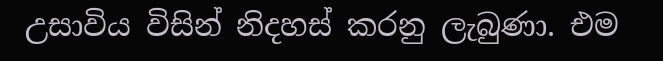උසාවිය විසින් නිදහස් කරනු ලැබුණා. එම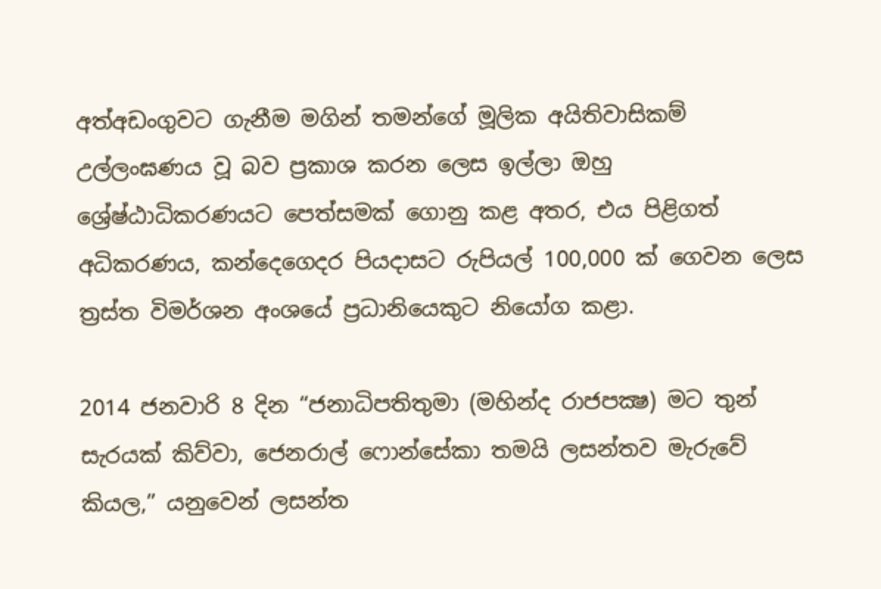අත්අඩංගුවට ගැනීම මගින් තමන්ගේ මූලික අයිතිවාසිකම් උල්ලංඝණය වූ බව ප්‍රකාශ කරන ලෙස ඉල්ලා ඔහු ශ්‍රේෂ්ඨාධිකරණයට පෙත්සමක් ගොනු කළ අතර, එය පිළිගත් අධිකරණය, කන්දෙගෙදර පියදාසට රුපියල් 100,000 ක් ගෙවන ලෙස ත්‍රස්ත විමර්ශන අංශයේ ප්‍රධානියෙකුට නියෝග කළා.

2014 ජනවාරි 8 දින “ජනාධිපතිතුමා (මහින්ද රාජපක්‍ෂ) මට තුන් සැරයක් කිව්වා, ජෙනරාල් ෆොන්සේකා තමයි ලසන්තව මැරුවේ කියල,” යනුවෙන් ලසන්ත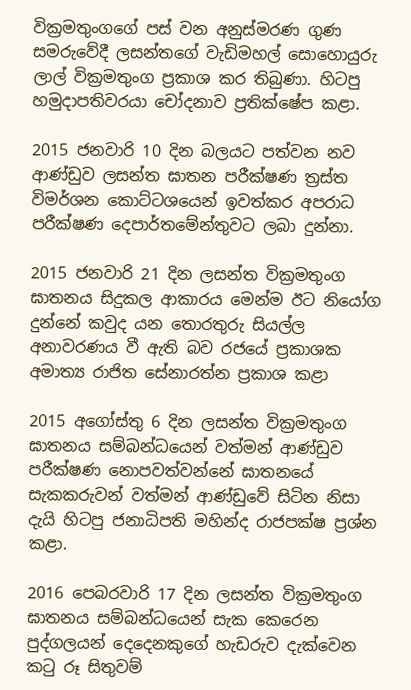වික්‍රමතුංගගේ පස් වන අනුස්මරණ ගුණ සමරුවේදී ලසන්තගේ වැඩිමහල් සොහොයුරු ලාල් වික්‍රමතුංග ප්‍රකාශ කර තිබුණා. හිටපු හමුදාපතිවරයා චෝදනාව ප්‍රතික්ෂේප කළා.

2015 ජනවාරි 10 දින බලයට පත්වන නව ආණ්ඩුව ලසන්ත ඝාතන පරීක්ෂණ ත්‍රස්ත විමර්ශන කොට්ටශයෙන් ඉවත්කර අපරාධ පරීක්ෂණ දෙපාර්තමේන්තුවට ලබා දුන්නා.

2015 ජනවාරි 21 දින ලසන්ත වික්‍රමතුංග ඝාතනය සිදුකල ආකාරය මෙන්ම ඊට නියෝග දුන්නේ කවුද යන තොරතුරු සියල්ල අනාවරණය වී ඇති බව රජයේ ප්‍රකාශක අමාත්‍ය රාජිත සේනාරත්න ප්‍රකාශ කළා

2015 අගෝස්තු 6 දින ලසන්ත වික්‍රමතුංග ඝාතනය සම්බන්ධයෙන් වත්මන් ආණ්ඩුව පරීක්ෂණ නොපවත්වන්නේ ඝාතනයේ සැකකරුවන් වත්මන් ආණ්ඩුවේ සිටින නිසා දැයි හිටපු ජනාධිපති මහින්ද රාජපක්ෂ ප්‍රශ්න කළා.

2016 පෙබරවාරි 17 දින ලසන්ත වික්‍රමතුංග ඝාතනය සම්බන්ධයෙන් සැක කෙරෙන පුද්ගලයන් දෙදෙනකුගේ හැඩරුව දැක්වෙන කටු රූ සිතුවම්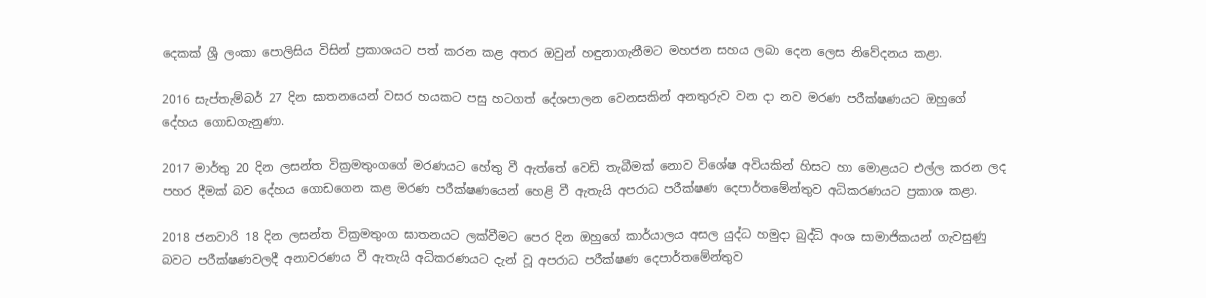දෙකක් ශ්‍රී ලංකා පොලිසිය විසින් ප්‍රකාශයට පත් කරන කළ අතර ඔවුන් හඳුනාගැනීමට මහජන සහය ලබා දෙන ලෙස නිවේදනය කළා.

2016 සැප්තැම්බර් 27 දින ඝාතනයෙන් වසර හයකට පසු හටගත් දේශපාලන වෙනසකින් අනතුරුව වන දා නව මරණ පරීක්ෂණයට ඔහුගේ දේහය ගොඩගැනුණා.

2017 මාර්තු 20 දින ලසන්ත වික්‍රමතුංගගේ මරණයට හේතු වී ඇත්තේ වෙඩි තැබීමක් නොව විශේෂ අවියකින් හිසට හා මොළයට එල්ල කරන ලද පහර දීමක් බව දේහය ගොඩගෙන කළ මරණ පරීක්ෂණයෙන් හෙළි වී ඇතැයි අපරාධ පරීක්ෂණ දෙපාර්තමේන්තුව අධිකරණයට ප්‍රකාශ කළා.

2018 ජනවාරි 18 දින ලසන්ත වික්‍රමතුංග ඝාතනයට ලක්වීමට පෙර දින ඔහුගේ කාර්යාලය අසල යුද්ධ හමුදා බුද්ධි අංශ සාමාජිකයන් ගැවසුණු බවට පරීක්ෂණවලදී අනාවරණය වී ඇතැයි අධිකරණයට දැන් වූ අපරාධ පරීක්ෂණ දෙපාර්තමේන්තුව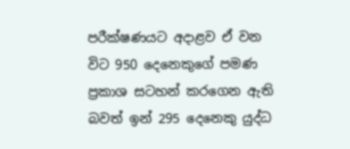පරීක්ෂණයට අදාළව ඒ වන විට 950 දෙනෙකුගේ පමණ ප්‍රකාශ සටහන් කරගෙන ඇති බවත් ඉන් 295 දෙනෙකු යුද්ධ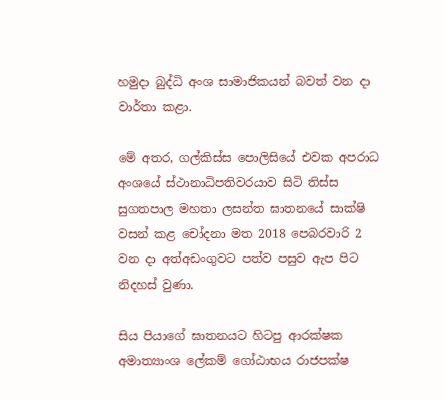හමුදා බුද්ධි අංශ සාමාජිකයන් බවත් වන දා වාර්තා කළා.

මේ අතර, ගල්කිස්ස පොලිසියේ එවක අපරාධ අංශයේ ස්ථානාධිපතිවරයාව සිටි තිස්ස සුගතපාල මහතා ලසන්ත ඝාතනයේ සාක්ෂි වසන් කළ චෝදනා මත 2018 පෙබරවාරි 2 වන දා අත්අඩංගුවට පත්ව පසුව ඇප පිට නිදහස් වුණා.

සිය පියාගේ ඝාතනයට හිටපු ආරක්ෂක අමාත්‍යාංශ ලේකම් ගෝඨාභය රාජපක්ෂ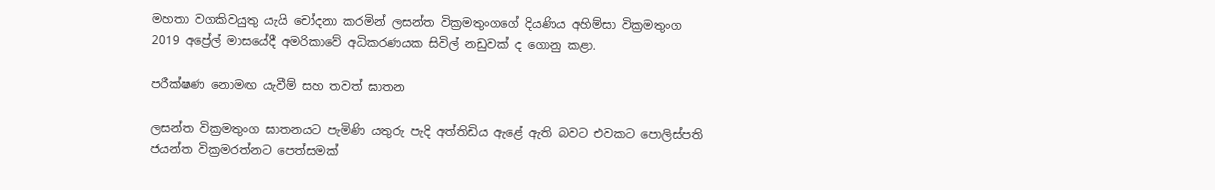මහතා වගකිවයුතු යැයි චෝදනා කරමින් ලසන්ත වික්‍රමතුංගගේ දියණිය අහිම්සා වික්‍රමතුංග 2019 අප්‍රේල් මාසයේදී අමරිකාවේ අධිකරණයක සිවිල් නඩුවක් ද ගොනු කළා.

පරීක්ෂණ නොමඟ යැවීම් සහ තවත් ඝාතන

ලසන්ත වික්‍රමතුංග ඝාතනයට පැමිණි යතුරු පැදි අත්තිඩිය ඇළේ ඇති බවට එවකට පොලිස්පති ජයන්ත වික්‍රමරත්නට පෙත්සමක්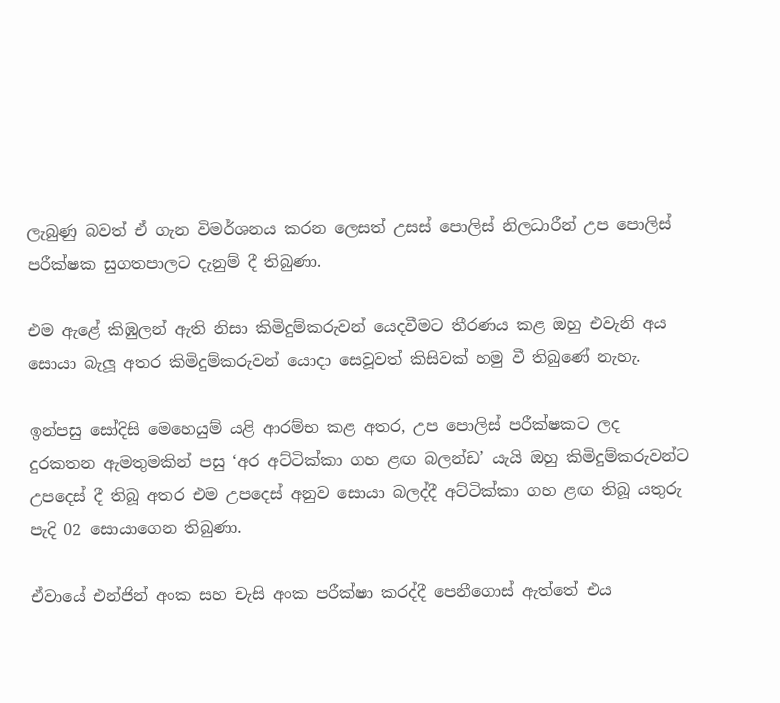ලැබුණු බවත් ඒ ගැන විමර්ශනය කරන ලෙසත් උසස් පොලිස් නිලධාරීන් උප පොලිස් පරීක්ෂක සුගතපාලට දැනුම් දී තිබුණා.

එම ඇළේ කිඹුලන් ඇති නිසා කිමිදුම්කරුවන් යෙදවීමට තීරණය කළ ඔහු එවැනි අය සොයා බැලූ අතර කිමිදුම්කරුවන් යොදා සෙවූවත් කිසිවක් හමු වී තිබුණේ නැහැ.

ඉන්පසු සෝදිසි මෙහෙයුම් යළි ආරම්භ කළ අතර, උප පොලිස් පරීක්ෂකට ලද දුරකතන ඇමතුමකින් පසු ‘අර අට්ටික්කා ගහ ළඟ බලන්ඩ’ යැයි ඔහු කිමිදුම්කරුවන්ට උපදෙස් දී තිබූ අතර එම උපදෙස් අනුව සොයා බලද්දී අට්ටික්කා ගහ ළඟ තිබූ යතුරු පැදි 02 සොයාගෙන තිබුණා.

ඒවායේ එන්ජින් අංක සහ චැසි අංක පරීක්ෂා කරද්දී පෙනීගොස් ඇත්තේ එය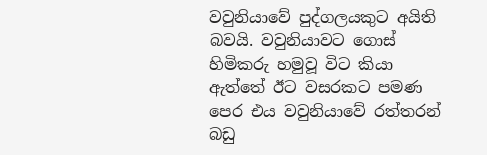වවුනියාවේ පුද්ගලයකුට අයිති බවයි. වවුනියාවට ගොස් හිමිකරු හමුවූ විට කියා ඇත්තේ ඊට වසරකට පමණ පෙර එය වවුනියාවේ රත්තරන් බඩු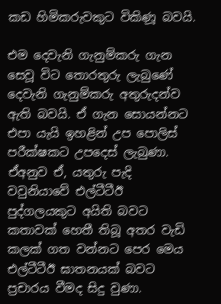කඩ හිමිකරුවකුට විකිණූ බවයි.

එම දෙවැනි ගැනුම්කරු ගැන සෙවූ විට තොරතුරු ලැබුණේ දෙවැනි ගැනුම්කරු අතුරුදන්ව ඇති බවයි. ඒ ගැන සොයන්නට එපා යැයි ඉහළින් උප පොලිස් පරීක්ෂකට උපදෙස් ලැබුණා. ඒඅනුව ඒ, යතුරු පැදි වවුනියාවේ එල්ටීටීඊ පුද්ගලයකුට අයිති බවට කතාවක් හෙතී තිබූ අතර වැඩි කලක් ගත වන්නට පෙර මෙය එල්ටීටීඊ ඝාතනයක් බවට ප්‍රචාරය වීමද සිදු වුණා.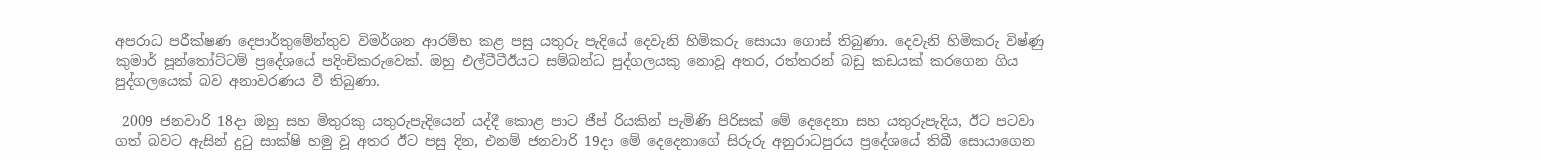අපරාධ පරීක්ෂණ දෙපාර්තුමේන්තුව විමර්ශන ආරම්භ කළ පසු යතුරු පැදියේ දෙවැනි හිමිකරු සොයා ගොස් තිබුණා. දෙවැනි හිමිකරු විෂ්ණු කුමාර් පූන්තෝට්ටම් ප්‍රදේශයේ පදිංචිකරුවෙක්. ඔහු එල්ටීටීඊයට සම්බන්ධ පුද්ගලයකු නොවූ අතර, රත්තරන් බඩු කඩයක් කරගෙන ගිය පුද්ගලයෙක් බව අනාවරණය වී තිබුණා.

 2009 ජනවාරි 18දා ඔහු සහ මිතුරකු යතුරුපැදියෙන් යද්දී කොළ පාට ජීප් රියකින් පැමිණි පිරිසක් මේ දෙදෙනා සහ යතුරුපැදිය, ඊට පටවා ගත් බවට ඇසින් දුටු සාක්ෂි හමු වූ අතර ඊට පසු දින, එනම් ජනවාරි 19දා මේ දෙදෙනාගේ සිරුරු අනුරාධපුරය ප්‍රදේශයේ තිබී සොයාගෙන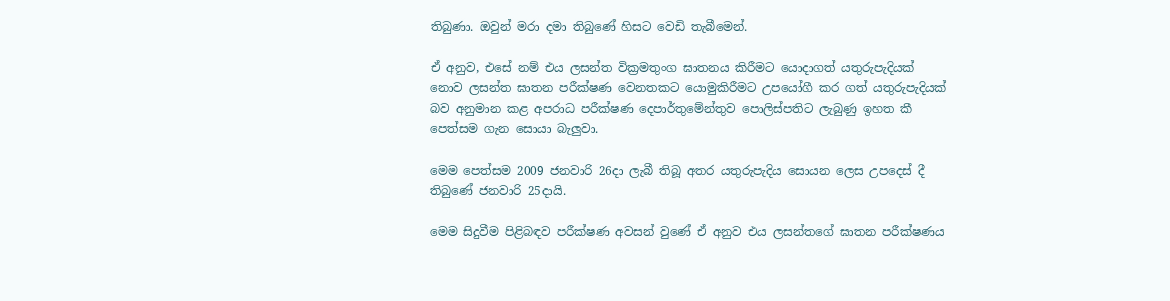තිබුණා. ඔවුන් මරා දමා තිබුණේ හිසට වෙඩි තැබීමෙන්.

ඒ අනුව, එසේ නම් එය ලසන්ත වික්‍රමතුංග ඝාතනය කිරීමට යොදාගත් යතුරුපැදියක් නොව ලසන්ත ඝාතන පරීක්ෂණ වෙනතකට යොමුකිරීමට උපයෝගී කර ගත් යතුරුපැදියක් බව අනුමාන කළ අපරාධ පරීක්ෂණ දෙපාර්තුමේන්තුව පොලිස්පතිට ලැබුණු ඉහත කී පෙත්සම ගැන සොයා බැලුවා.

මෙම පෙත්සම 2009 ජනවාරි 26දා ලැබී තිබූ අතර යතුරුපැදිය සොයන ලෙස උපදෙස් දී තිබුණේ ජනවාරි 25දායි.

මෙම සිදුවීම පිළිබඳව පරීක්ෂණ අවසන් වුණේ ඒ අනුව එය ලසන්තගේ ඝාතන පරීක්ෂණය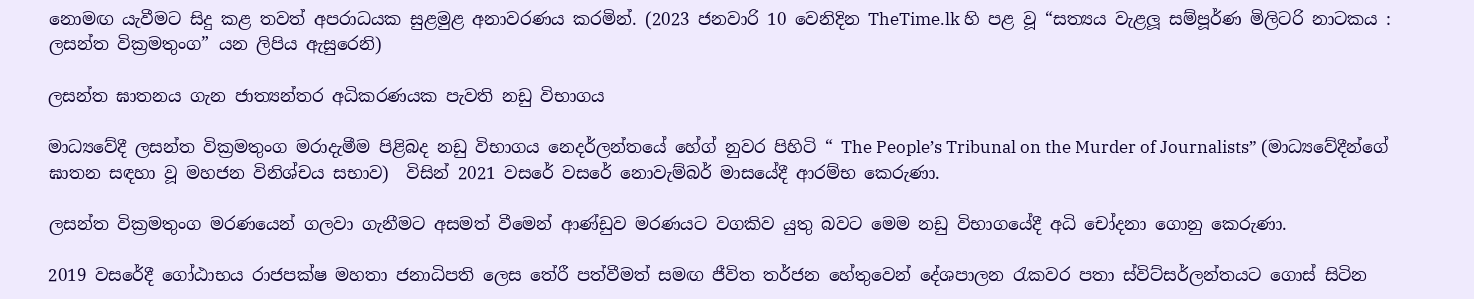නොමඟ යැවීමට සිදු කළ තවත් අපරාධයක සුළමුළ අනාවරණය කරමින්. (2023 ජනවාරි 10 වෙනිදින TheTime.lk හි පළ වූ “සත්‍යය වැළලූ සම්පූර්ණ මිලිටරි නාටකය : ලසන්ත වික්‍රමතුංග” යන ලිපිය ඇසුරෙනි)

ලසන්ත ඝාතනය ගැන ජාත්‍යන්තර අධිකරණයක පැවති නඩු විභාගය

මාධ්‍යවේදී ලසන්ත වික්‍රමතුංග මරාදැමීම පිළිබද නඩු විභාගය නෙදර්ලන්තයේ හේග් නුවර පිහිටි “ The People’s Tribunal on the Murder of Journalists” (මාධ්‍යවේදීන්ගේ ඝාතන සඳහා වූ මහජන විනිශ්චය සභාව)  විසින් 2021 වසරේ වසරේ නොවැම්බර් මාසයේදී ආරම්භ කෙරුණා.

ලසන්ත වික්‍රමතුංග මරණයෙන් ගලවා ගැනීමට අසමත් වීමෙන් ආණ්ඩුව මරණයට වගකිව යුතු බවට මෙම නඩු විභාගයේදී අධි චෝදනා ගොනු කෙරුණා.

2019 වසරේදී ගෝඨාභය රාජපක්ෂ මහතා ජනාධිපති ලෙස තේරී පත්වීමත් සමඟ ජීවිත තර්ජන හේතුවෙන් දේශපාලන රැකවර පතා ස්විට්සර්ලන්තයට ගොස් සිටින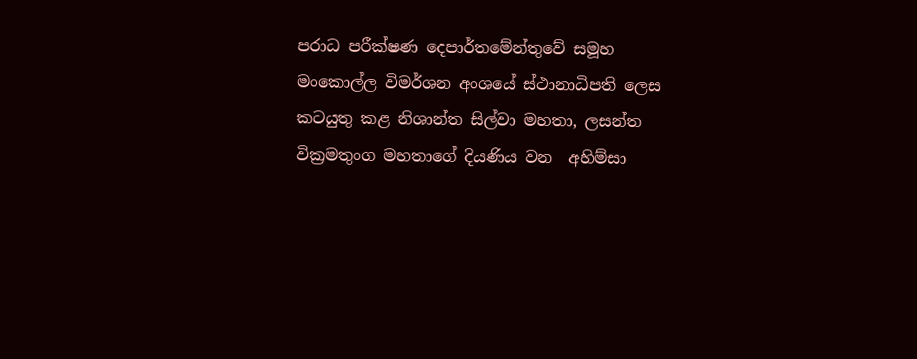පරාධ පරීක්ෂණ දෙපාර්තමේන්තුවේ සමූහ මංකොල්ල විමර්ශන අංශයේ ස්ථානාධිපති ලෙස කටයුතු කළ නිශාන්ත සිල්වා මහතා, ලසන්ත වික්‍රමතුංග මහතාගේ දියණිය වන  අහිම්සා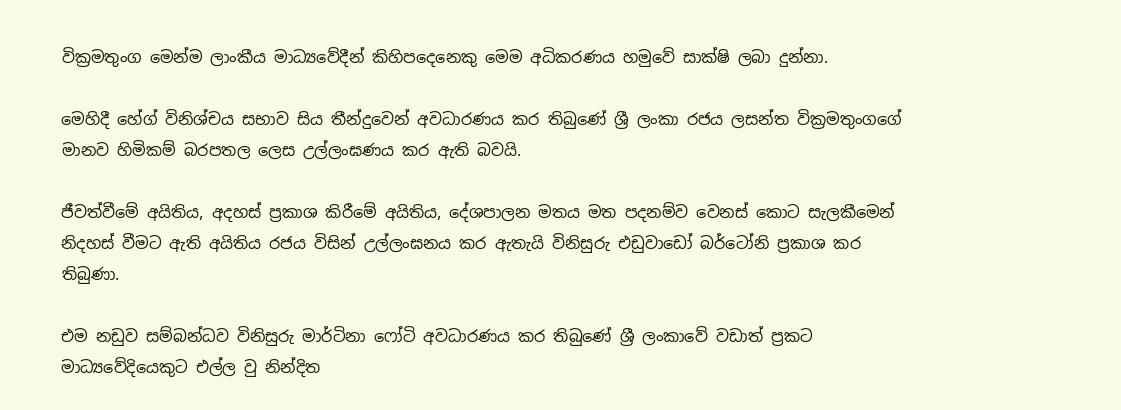වික්‍රමතුංග මෙන්ම ලාංකීය මාධ්‍යවේදීන් කිහිපදෙනෙකු මෙම අධිකරණය හමුවේ සාක්ෂි ලබා දුන්නා.

මෙහිදී හේග් විනිශ්චය සභාව සිය තීන්දුවෙන් අවධාරණය කර තිබුණේ ශ්‍රී ලංකා රජය ලසන්ත වික්‍රමතුංගගේ මානව හිමිකම් බරපතල ලෙස උල්ලංඝණය කර ඇති බවයි.

ජීවත්වීමේ අයිතිය, අදහස් ප්‍රකාශ කිරීමේ අයිතිය, දේශපාලන මතය මත පදනම්ව වෙනස් කොට සැලකීමෙන් නිදහස් වීමට ඇති අයිතිය රජය විසින් උල්ලංඝනය කර ඇතැයි විනිසුරු එඩුවාඩෝ බර්ටෝනි ප්‍රකාශ කර තිබුණා.

එම නඩුව සම්බන්ධව විනිසුරු මාර්ටිනා ෆෝටි අවධාරණය කර තිබුණේ ශ්‍රී ලංකාවේ වඩාත් ප්‍රකට මාධ්‍යවේදියෙකුට එල්ල වු නින්දිත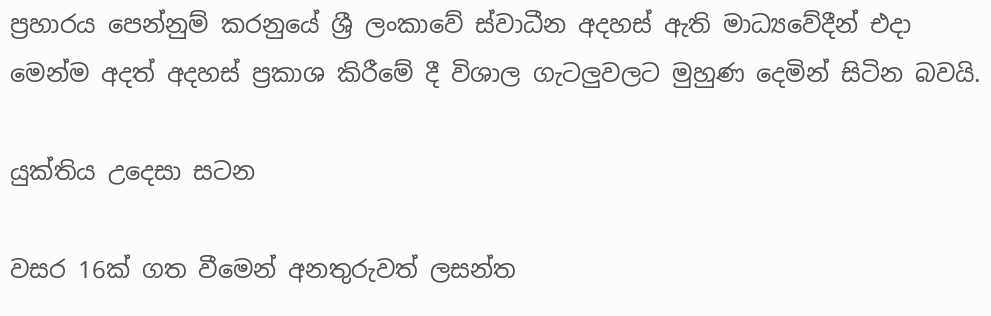ප්‍රහාරය පෙන්නුම් කරනුයේ ශ්‍රී ලංකාවේ ස්වාධීන අදහස් ඇති මාධ්‍යවේදීන් එදා මෙන්ම අදත් අදහස් ප්‍රකාශ කිරීමේ දී විශාල ගැටලුවලට මුහුණ දෙමින් සිටින බවයි.

යුක්තිය උදෙසා සටන

වසර 16ක් ගත වීමෙන් අනතුරුවත් ලසන්ත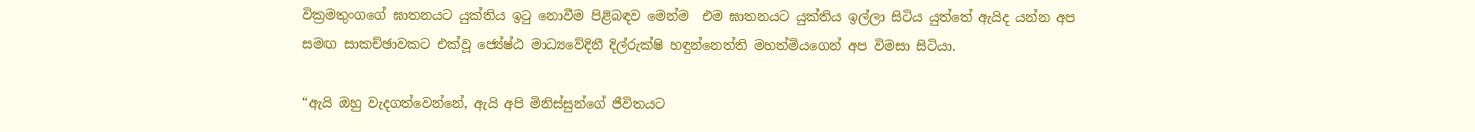වික්‍රමතුංගගේ ඝාතනයට යුක්තිය ඉටු නොවීම පිළිබඳව මෙන්ම  එම ඝාතනයට යුක්තිය ඉල්ලා සිටිය යුත්තේ ඇයිද යන්න අප සමඟ සාකච්ඡාවකට එක්වූ ජ්‍යේෂ්ඨ මාධ්‍යවේදිනී දිල්රුක්ෂි හඳුන්නෙත්ති මහත්මියගෙන් අප විමසා සිටියා.

“ඇයි ඔහු වැදගත්වෙන්නේ, ඇයි අපි මිනිස්සුන්ගේ ජීවිතයට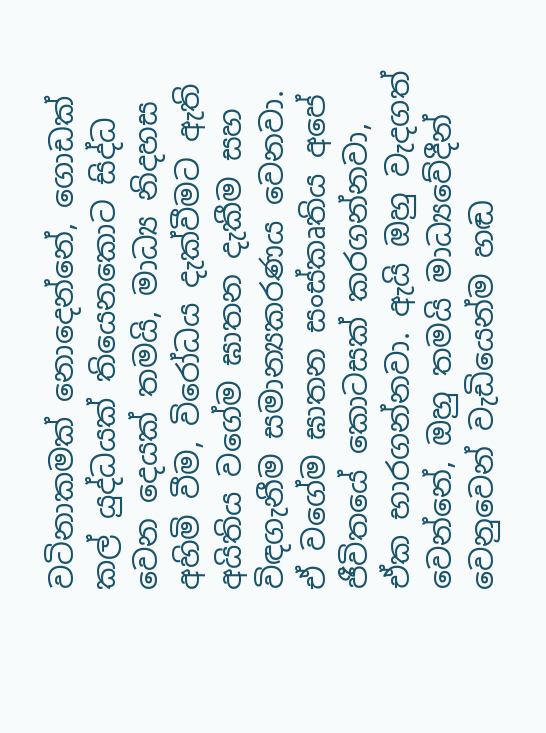වටිනාකමක් නොදෙන්නේ, ගොඩක් කල් යුද්ධයක් තියෙනකොට සිද්ධ වෙන දෙයක් තමයි, මාධ්‍ය නිදහස අහිමි වීම, විරෝධය දැක්වීමට ඇති අයිතිය වගේම ඝාතන දැකීම සහ විඳගැනීම සමාන්‍යකරණය වෙනවා. ඒ වගේම ඝාතන සංස්කෘතිය අපේ ජීවිතයේ කොටසක් කරගන්නවා, ඒක භාරගන්නවා. ඇයි ඔහු වැදගත් වෙන්නේ, ඔහු තමයි මාධ්‍යවේදීන් වෙනුවෙන් වැඩියෙන්ම හඬ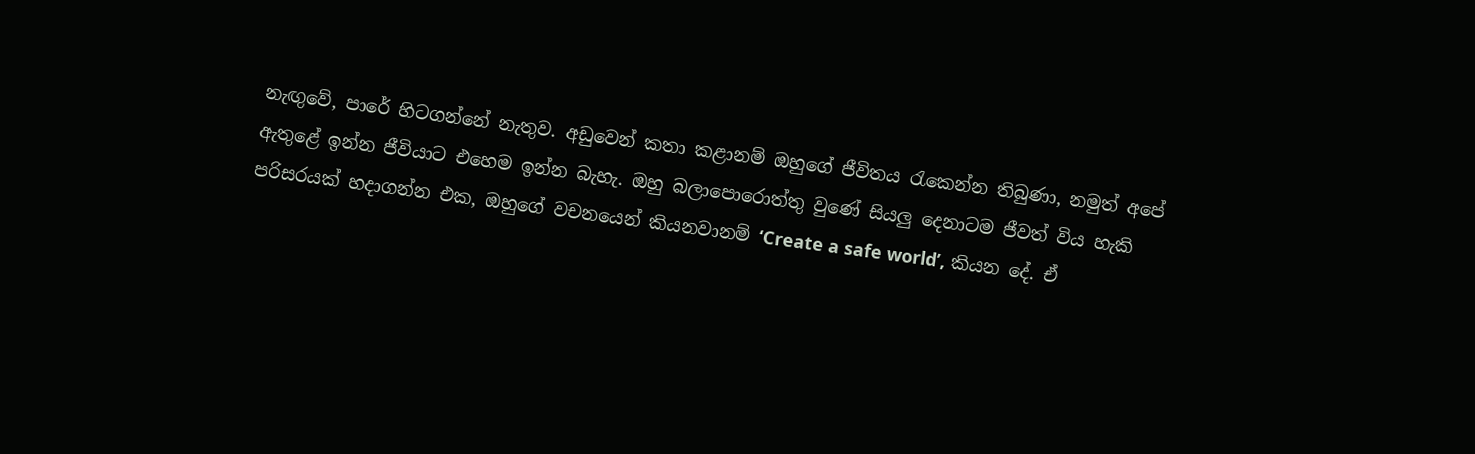නැඟුවේ, පාරේ හිටගන්නේ නැතුව. අඩුවෙන් කතා කළානම් ඔහුගේ ජීවිතය රැකෙන්න තිබුණා, නමුත් අපේ ඇතුළේ ඉන්න ජීවියාට එහෙම ඉන්න බැහැ. ඔහු බලාපොරොත්තු වුණේ සියලු දෙනාටම ජීවත් විය හැකි පරිසරයක් හදාගන්න එක, ඔහුගේ වචනයෙන් කියනවානම් ‘Create a safe world’, කියන දේ. ඒ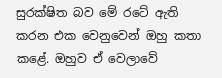සුරක්ෂිත බව මේ රටේ ඇති කරන එක වෙනුවෙන් ඔහු කතා කළේ. ඔහුව ඒ වෙලාවේ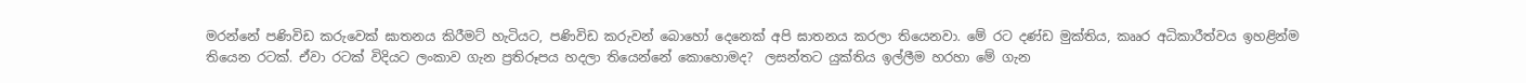මරන්නේ පණිවිඩ කරුවෙක් ඝාතනය කිරීමට් හැටියට, පණිවිඩ කරුවන් බොහෝ දෙනෙක් අපි ඝාතනය කරලා තියෙනවා. මේ රට දණ්ඩ මුක්තිය, කෲර අධිකාරීත්වය ඉහළින්ම තියෙන රටක්. ඒවා රටක් විදියට ලංකාව ගැන ප්‍රතිරූපය හදලා තියෙන්නේ කොහොමද?  ලසන්තට යුක්තිය ඉල්ලීම හරහා මේ ගැන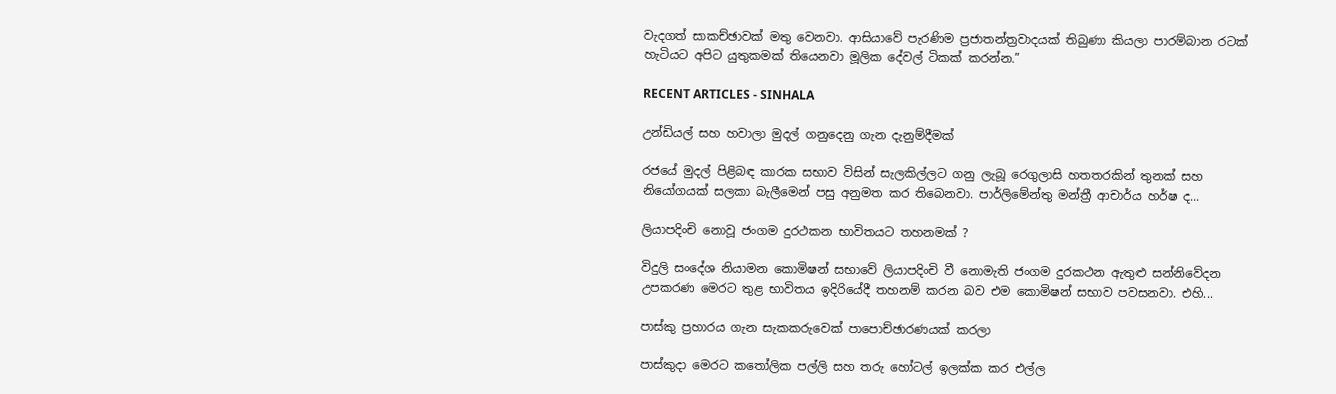වැදගත් සාකච්ඡාවක් මතු වෙනවා. ආසියාවේ පැරණිම ප්‍රජාතන්ත්‍රවාදයක් තිබුණා කියලා පාරම්බාන රටක් හැටියට අපිට යුතුකමක් තියෙනවා මූලික දේවල් ටිකක් කරන්න.”

RECENT ARTICLES - SINHALA

උන්ඩියල් සහ හවාලා මුදල් ගනුදෙනු ගැන දැනුම්දීමක්

රජයේ මුදල් පිළිබඳ කාරක සභාව විසින් සැලකිල්ලට ගනු ලැබූ රෙගුලාසි හතතරකින් තුනක් සහ නියෝගයක් සලකා බැලීමෙන් පසු අනුමත කර තිබෙනවා. පාර්ලිමේන්තු මන්ත්‍රී ආචාර්ය හර්ෂ ද...

ලියාපදිංචි නොවූ ජංගම දුරථකන භාවිතයට තහනමක් ?

විදුලි සංදේශ නියාමන කොමිෂන් සභාවේ ලියාපදිංචි වී නොමැති ජංගම දුරකථන ඇතුළු සන්නිවේදන උපකරණ මෙරට තුළ භාවිතය ඉදිරියේදී තහනම් කරන බව එම කොමිෂන් සභාව පවසනවා. එහි...

පාස්කු ප්‍රහාරය ගැන සැකකරුවෙක් පාපොච්ඡාරණයක් කරලා

පාස්කුදා මෙරට කතෝලික පල්ලි සහ තරු හෝටල් ඉලක්ක කර එල්ල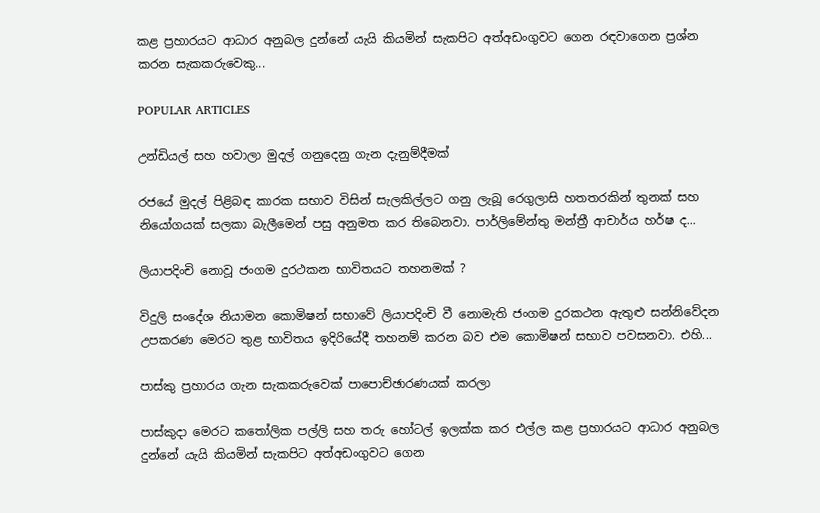කළ ප්‍රහාරයට ආධාර අනුබල දුන්නේ යැයි කියමින් සැකපිට අත්අඩංගුවට ගෙන රඳවාගෙන ප්‍රශ්න කරන සැකකරුවෙකු...

POPULAR ARTICLES

උන්ඩියල් සහ හවාලා මුදල් ගනුදෙනු ගැන දැනුම්දීමක්

රජයේ මුදල් පිළිබඳ කාරක සභාව විසින් සැලකිල්ලට ගනු ලැබූ රෙගුලාසි හතතරකින් තුනක් සහ නියෝගයක් සලකා බැලීමෙන් පසු අනුමත කර තිබෙනවා. පාර්ලිමේන්තු මන්ත්‍රී ආචාර්ය හර්ෂ ද...

ලියාපදිංචි නොවූ ජංගම දුරථකන භාවිතයට තහනමක් ?

විදුලි සංදේශ නියාමන කොමිෂන් සභාවේ ලියාපදිංචි වී නොමැති ජංගම දුරකථන ඇතුළු සන්නිවේදන උපකරණ මෙරට තුළ භාවිතය ඉදිරියේදී තහනම් කරන බව එම කොමිෂන් සභාව පවසනවා. එහි...

පාස්කු ප්‍රහාරය ගැන සැකකරුවෙක් පාපොච්ඡාරණයක් කරලා

පාස්කුදා මෙරට කතෝලික පල්ලි සහ තරු හෝටල් ඉලක්ක කර එල්ල කළ ප්‍රහාරයට ආධාර අනුබල දුන්නේ යැයි කියමින් සැකපිට අත්අඩංගුවට ගෙන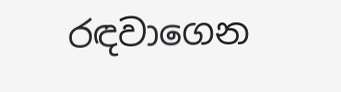රඳවාගෙන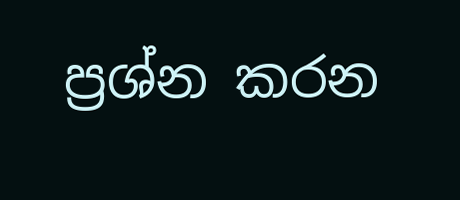ප්‍රශ්න කරන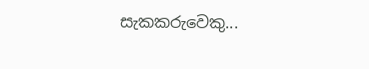සැකකරුවෙකු...